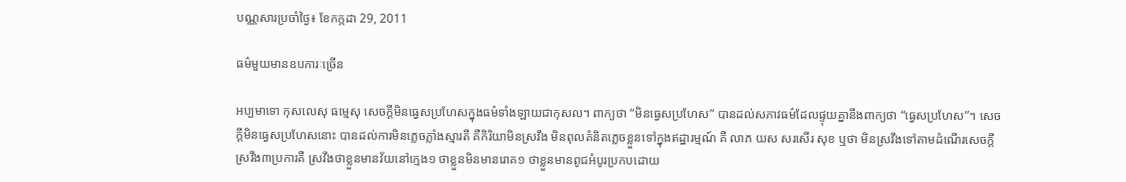បណ្ណសារប្រចាំថ្ងៃ៖ ខែកក្កដា 29, 2011

ធម៌មួយមានឧបការៈច្រើន

អប្បមាទោ កុសលេសុ ធម្មេសុ សេចក្តីមិនធ្វេសប្រហែសក្នុងធម៌ទាំងឡាយជាកុសល។ ពាក្យថា “មិនធ្វេសប្រហែស” បានដល់សភាវធម៌ដែលផ្ទុយគ្នានឹងពាក្យថា “ធ្វេសប្រហែស”។ សេចក្តីមិនធ្វេសប្រហែសនោះ បានដល់ការមិនភ្លេចភ្លាំងស្មារតី គឺកិរិយាមិនស្រវឹង មិនពុលគំនិតភ្លេចខ្លួនទៅក្នុងឥដ្ឋារម្មណ៍ គឺ លាភ យស សរសើរ សុខ ឬថា មិនស្រវឹងទៅតាមដំណើរសេចក្តីស្រវឹង៣ប្រការគឺ ស្រវឹងថាខ្លួនមានវ័យនៅក្មេង១ ថាខ្លួនមិនមានរោគ១ ថាខ្លួនមានពូជអំបូរប្រកបដោយ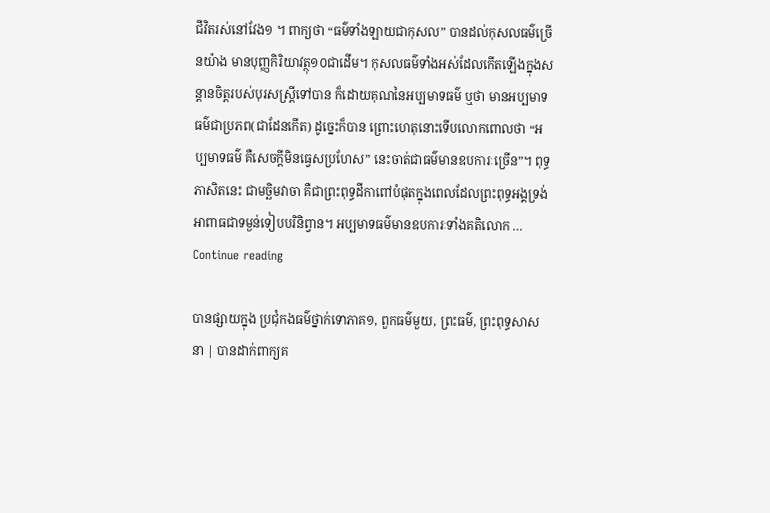ជីវិតរស់នៅវែង១ ។ ពាក្យថា “ធម៌ទាំងឡាយជាកុសល” បានដល់កុសលធម៌ច្រើនយ៉ាង មានបុញ្ញកិរិយាវត្ថុ១០ជាដើម។ កុសលធម៌ទាំងអស់ដែលកើតឡើងក្នុងសន្តានចិត្តរបស់បុរសស្រ្តីទៅបាន ក៏ដោយគុណនៃអប្បមាទធម៌ ឬថា មានអប្បមាទធម៌ជាប្រភព(ជាដែនកើត) ដូច្នេះក៏បាន ព្រោះហេតុនោះទើបលោកពោលថា “អប្បមាទធម៌ គឺសេចក្តីមិនធ្វេសប្រហែស” នេះចាត់ជាធម៌មានឧបការៈច្រើន”។ ពុទ្ធភាសិតនេះ ជាមច្ឆិមវាចា គឺជាព្រះពុទ្ធដីកាពៅបំផុតក្នុងពេលដែលព្រះពុទ្ធអង្គទ្រង់អាពាធជាទម្ងន់ទៀបបរិនិព្វាន។ អប្បមាទធម៌មានឧបការៈទាំងគតិលោក … Continue reading

បានផ្សាយក្នុង ប្រជុំកងធម៌ថ្នាក់ទោភាគ១, ពួកធម៌មួយ, ព្រះធម៌, ព្រះពុទ្ធសាសនា | បានដាក់ពាក្យគ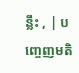ន្លឹះ , | បញ្ចេញមតិ